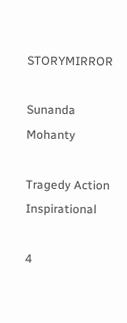STORYMIRROR

Sunanda Mohanty

Tragedy Action Inspirational

4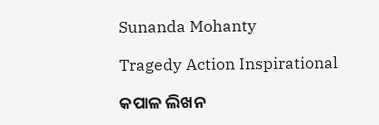Sunanda Mohanty

Tragedy Action Inspirational

କପାଳ ଲିଖନ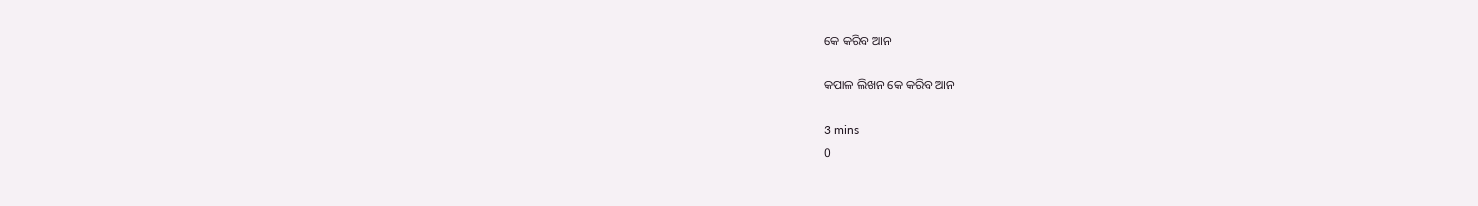କେ କରିବ ଆନ

କପାଳ ଲିଖନ କେ କରିବ ଆନ

3 mins
0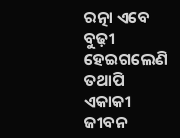ରତ୍ନା ଏବେ ବୁଢ଼ୀ ହେଇଗଲେଣି ତଥାପି ଏକାକୀ ଜୀବନ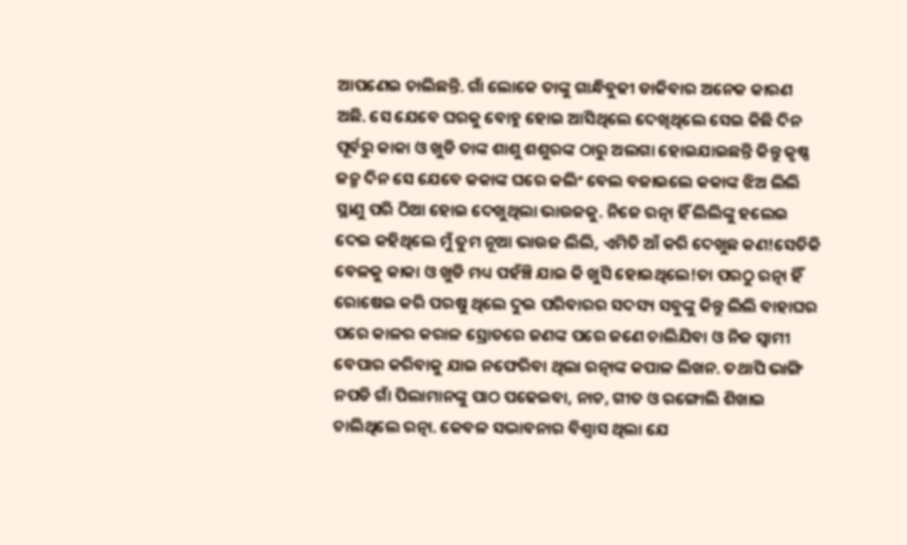ଆପଣେଇ ଚାଲିଛନ୍ତି. ଗାଁ ଲୋକେ ତାଙ୍କୁ ଗାନ୍ଧିବୁଢୀ ଡାକିବାର ଅନେକ କାରଣ ଅଛି. ସେ ଯେବେ ଘରକୁ ବୋହୁ ହୋଇ ଆସିଥିଲେ ଦେଖିଥିଲେ ସେଇ କିଛି ଦିନ ପୂର୍ବରୁ କାକା ଓ ଖୁଡି ତାଙ୍କ ଶାଶୁ ଶଶୁରଙ୍କ ଠାରୁ ଅଲଗା ହୋଇଯାଇଛନ୍ତି କିନ୍ତୁ କୃଷ୍ଣ ଜନ୍ମ ଦିନ ସେ ଯେବେ କକାଙ୍କ ଘରେ କଲିଂ ବେଲ ବଜାଇଲେ କକାଙ୍କ ଝିଅ ଲିଲି ସ୍ଥାଣୁ ପରି ଠିଆ ହୋଇ ଦେଖୁଥିଲା ଭାଉଜକୁ. ନିଜେ ରତ୍ନା ହିଁ ଲିଲିଙ୍କୁ ହଲେଇ ଦେଇ କହିଥିଲେ ମୁଁ ତୁମ ନୂଆ ଭାଉଜ ଲିଲି, ଏମିତି ଆଁ କରି ଦେଖୁଛ କଣ!ସେତିକି ବେଳକୁ କାକା ଓ ଖୁଡି ମଧ୍ୟ ପହଁଞ୍ଚି ଯାଇ କି ଖୁସି ହୋଇଥିଲେ!ତା ପରଠୁ ରତ୍ନା ହିଁ ରୋଷେଇ କରି ପରଷୁ ଥିଲେ ଦୁଇ ପରିବାରର ସଦସ୍ୟ ସବୁଙ୍କୁ କିନ୍ତୁ ଲିଲି ବାହାଘର ପରେ କାଳର କରାଳ ସ୍ରୋତରେ ଜଣଙ୍କ ପରେ ଜଣେ ଚାଲିଯିବା ଓ ନିଜ ସ୍ୱାମୀ ବେପାର କରିବାକୁ ଯାଇ ନଫେରିବା ଥିଲା ରତ୍ନାଙ୍କ କପାଳ ଲିଖନ. ତଥାପି ଭାଙ୍ଗି ନପଡି ଗାଁ ପିଲାମାନଙ୍କୁ ପାଠ ପଢେଇବା, ନାଚ, ଗୀତ ଓ ରଙ୍ଗୋଲି ଶିଖାଇ ଚାଲିଥିଲେ ରତ୍ନା. କେବଳ ସଦ୍ଭାବନାର ବିଶ୍ୱାସ ଥିଲା ଯେ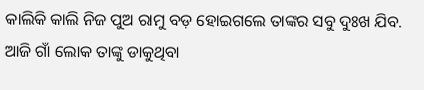କାଲିକି କାଲି ନିଜ ପୁଅ ରାମୁ ବଡ଼ ହୋଇଗଲେ ତାଙ୍କର ସବୁ ଦୁଃଖ ଯିବ. ଆଜି ଗାଁ ଲୋକ ତାଙ୍କୁ ଡାକୁଥିବା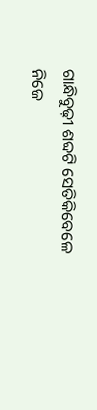ଗାନ୍ଧିବୁଢ଼ୀ ଶବ୍ଦଟି ସେତିକିବେଳେ ନିଜେ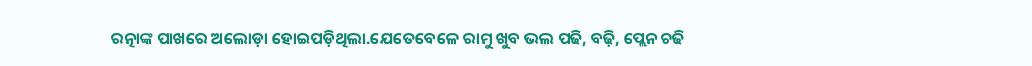ରତ୍ନାଙ୍କ ପାଖରେ ଅଲୋଡ଼ା ହୋଇପଡ଼ିଥିଲା.ଯେତେବେଳେ ରାମୁ ଖୁବ ଭଲ ପଢି, ବଢ଼ି, ପ୍ଲେନ ଚଢି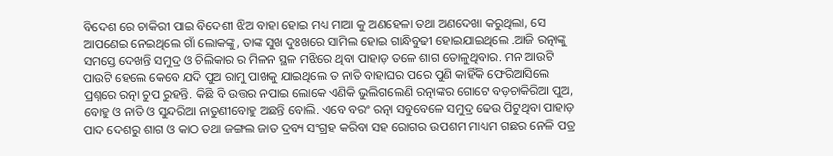ବିଦେଶ ରେ ଚାକିରୀ ପାଇ ବିଦେଶୀ ଝିଅ ବାହା ହୋଇ ମଧ୍ୟ ମାଆ କୁ ଅଣହେଳା ତଥା ଅଣଦେଖା କରୁଥିଲା, ସେ ଆପଣେଇ ନେଇଥିଲେ ଗାଁ ଲୋକଙ୍କୁ, ତାଙ୍କ ସୁଖ ଦୁଃଖରେ ସାମିଲ ହୋଇ ଗାନ୍ଧିବୁଢୀ ହୋଇଯାଇଥିଲେ .ଆଜି ରତ୍ନାଙ୍କୁ ସମସ୍ତେ ଦେଖନ୍ତି ସମୁଦ୍ର ଓ ଚିଲିକାର ର ମିଳନ ସ୍ଥଳ ମଝିରେ ଥିବା ପାହାଡ଼ ତଳେ ଶାଗ ତୋଳୁଥିବାର. ମନ ଆଉଟି ପାଉଟି ହେଲେ କେବେ ଯଦି ପୁଅ ରାମୁ ପାଖକୁ ଯାଇଥିଲେ ତ ନାତି ବାହାଘର ପରେ ପୁଣି କାହିଁକି ଫେରିଆସିଲେ ପ୍ରଶ୍ନରେ ରତ୍ନା ଚୁପ ରୁହନ୍ତି. କିଛି ବି ଉତ୍ତର ନପାଇ ଲୋକେ ଏଣିକି ଭୁଲିଗଲେଣି ରତ୍ନାଙ୍କର ଗୋଟେ ବଡ଼ଚାକିରିଆ ପୁଅ, ବୋହୁ ଓ ନାତି ଓ ସୁନ୍ଦରିଆ ନାତୁଣୀବୋହୁ ଅଛନ୍ତି ବୋଲି. ଏବେ ବରଂ ରତ୍ନା ସବୁବେଳେ ସମୁଦ୍ର ଢେଉ ପିଟୁଥିବା ପାହାଡ଼ ପାଦ ଦେଶରୁ ଶାଗ ଓ କାଠ ତଥା ଜଙ୍ଗଲ ଜାତ ଦ୍ରବ୍ୟ ସଂଗ୍ରହ କରିବା ସହ ରୋଗର ଉପଶମ ମାଧ୍ୟମ ଗଛର ନେଳି ପତ୍ର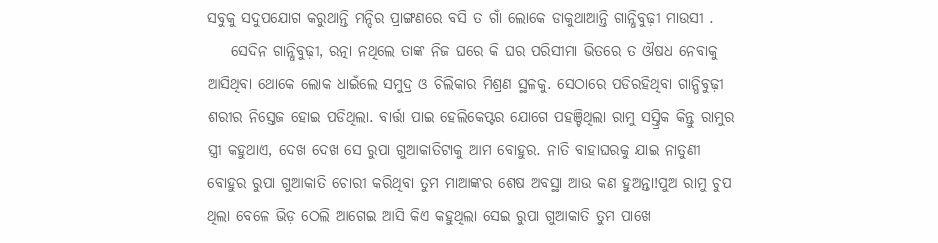ସବୁକୁ ସଦୁପଯୋଗ କରୁଥାନ୍ତି ମନ୍ଦିର ପ୍ରାଙ୍ଗଣରେ ବସି ତ ଗାଁ ଲୋକେ ଡାକୁଥାଆନ୍ତି ଗାନ୍ଧିବୁଢ଼ୀ ମାଉସୀ .
    ସେଦିନ ଗାନ୍ଧିବୁଢ଼ୀ, ରତ୍ନା ନଥିଲେ ତାଙ୍କ ନିଜ ଘରେ କି ଘର ପରିସୀମା ଭିତରେ ତ ଔଷଧ ନେବାକୁ ଆସିଥିବା ଥୋକେ ଲୋକ ଧାଇଁଲେ ସମୁଦ୍ର ଓ ଚିଲିକାର ମିଶ୍ରଣ ସ୍ଥଳକୁ. ସେଠାରେ ପଡିରହିଥିବା ଗାନ୍ଧିବୁଢ଼ୀ ଶରୀର ନିସ୍ତେଜ ହୋଇ ପଡିଥିଲା. ବାର୍ତ୍ତା ପାଇ ହେଲିକେପ୍ଟର ଯୋଗେ ପହଞ୍ଚିଥିଲା ରାମୁ ସସ୍ତ୍ରିକ କିନ୍ତୁ ରାମୁର ସ୍ତ୍ରୀ କହୁଥାଏ, ଦେଖ ଦେଖ ସେ ରୁପା ଗୁଆକାତିଟାକୁ ଆମ ବୋହୁର. ନାତି ବାହାଘରକୁ ଯାଇ ନାତୁଣୀ ବୋହୁର ରୁପା ଗୁଆକାତି ଚୋରୀ କରିଥିବା ତୁମ ମାଆଙ୍କର ଶେଷ ଅବସ୍ଥା ଆଉ କଣ ହୁଅନ୍ତା!ପୁଅ ରାମୁ ଚୁପ ଥିଲା ବେଳେ ଭିଡ଼ ଠେଲି ଆଗେଇ ଆସି କିଏ କହୁଥିଲା ସେଇ ରୁପା ଗୁଆକାତି ତୁମ ପାଖେ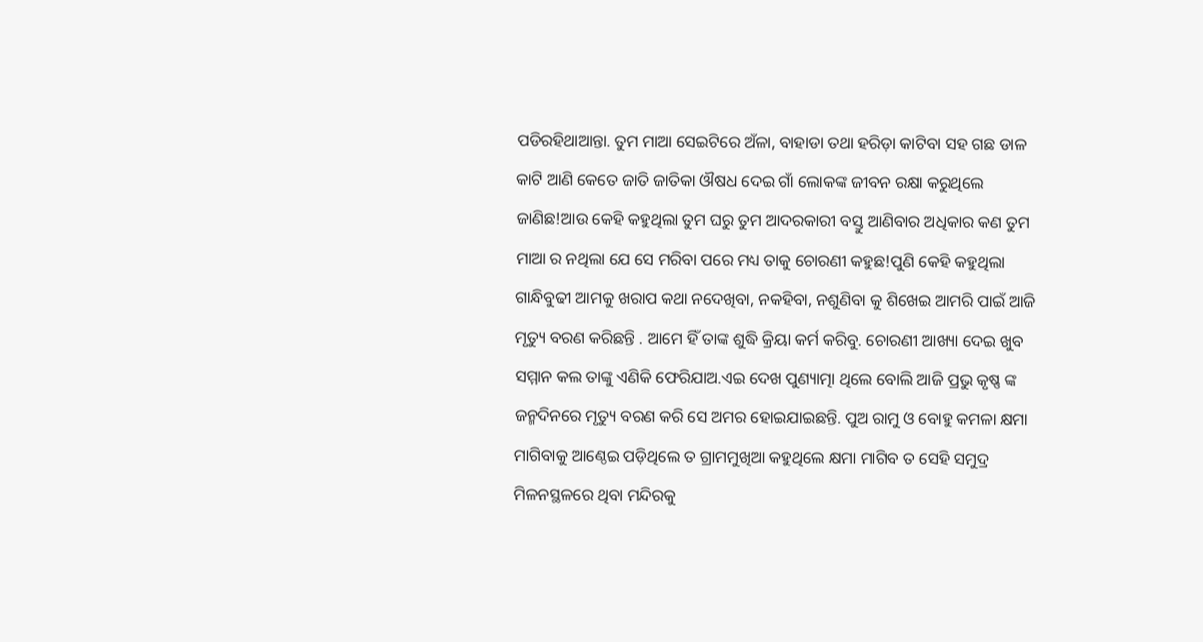ପଡିରହିଥାଆନ୍ତା. ତୁମ ମାଆ ସେଇଟିରେ ଅଁଳା, ବାହାଡା ତଥା ହରିଡ଼ା କାଟିବା ସହ ଗଛ ଡାଳ କାଟି ଆଣି କେତେ ଜାତି ଜାତିକା ଔଷଧ ଦେଇ ଗାଁ ଲୋକଙ୍କ ଜୀବନ ରକ୍ଷା କରୁଥିଲେ ଜାଣିଛ!ଆଉ କେହି କହୁଥିଲା ତୁମ ଘରୁ ତୁମ ଆଦରକାରୀ ବସ୍ତୁ ଆଣିବାର ଅଧିକାର କଣ ତୁମ ମାଆ ର ନଥିଲା ଯେ ସେ ମରିବା ପରେ ମଧ୍ୟ ତାକୁ ଚୋରଣୀ କହୁଛ!ପୁଣି କେହି କହୁଥିଲା ଗାନ୍ଧିବୁଢୀ ଆମକୁ ଖରାପ କଥା ନଦେଖିବା, ନକହିବା, ନଶୁଣିବା କୁ ଶିଖେଇ ଆମରି ପାଇଁ ଆଜି ମୃତ୍ୟୁ ବରଣ କରିଛନ୍ତି . ଆମେ ହିଁ ତାଙ୍କ ଶୁଦ୍ଧି କ୍ରିୟା କର୍ମ କରିବୁ. ଚୋରଣୀ ଆଖ୍ୟା ଦେଇ ଖୁବ ସମ୍ମାନ କଲ ତାଙ୍କୁ ଏଣିକି ଫେରିଯାଅ.ଏଇ ଦେଖ ପୁଣ୍ୟାତ୍ମା ଥିଲେ ବୋଲି ଆଜି ପ୍ରଭୁ କୃଷ୍ଣ ଙ୍କ ଜନ୍ମଦିନରେ ମୃତ୍ୟୁ ବରଣ କରି ସେ ଅମର ହୋଇଯାଇଛନ୍ତି. ପୁଅ ରାମୁ ଓ ବୋହୁ କମଳା କ୍ଷମା ମାଗିବାକୁ ଆଣ୍ଠେଇ ପଡ଼ିଥିଲେ ତ ଗ୍ରାମମୁଖିଆ କହୁଥିଲେ କ୍ଷମା ମାଗିବ ତ ସେହି ସମୁଦ୍ର ମିଳନସ୍ଥଳରେ ଥିବା ମନ୍ଦିରକୁ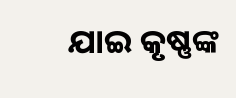ଯାଇ କୃଷ୍ଣଙ୍କ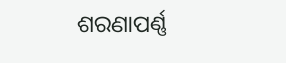ଶରଣାପର୍ଣ୍ଣ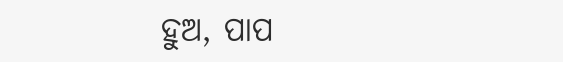ହୁଅ, ପାପ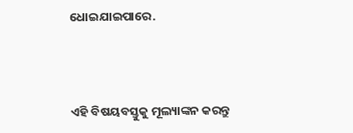ଧୋଇଯାଇପାରେ.



ଏହି ବିଷୟବସ୍ତୁକୁ ମୂଲ୍ୟାଙ୍କନ କରନ୍ତୁ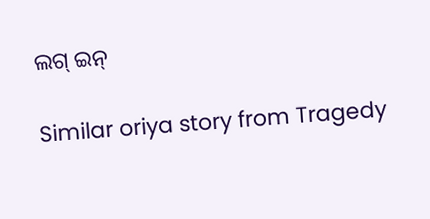ଲଗ୍ ଇନ୍

Similar oriya story from Tragedy